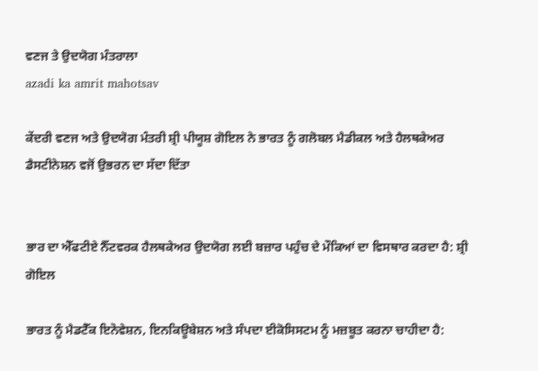ਵਣਜ ਤੇ ਉਦਯੋਗ ਮੰਤਰਾਲਾ
azadi ka amrit mahotsav

ਕੇਂਦਰੀ ਵਣਜ ਅਤੇ ਉਦਯੋਗ ਮੰਤਰੀ ਸ਼੍ਰੀ ਪੀਯੂਸ਼ ਗੋਇਲ ਨੇ ਭਾਰਤ ਨੂੰ ਗਲੋਬਲ ਮੈਡੀਕਲ ਅਤੇ ਹੈਲਥਕੇਅਰ ਡੈਸਟੀਨੇਸ਼ਨ ਵਜੋਂ ਉਭਰਨ ਦਾ ਸੱਦਾ ਦਿੱਤਾ


ਭਾਰ ਦਾ ਐੱਫਟੀਏ ਨੈੱਟਵਰਕ ਹੈਲਥਕੇਅਰ ਉਦਯੋਗ ਲਈ ਬਜ਼ਾਰ ਪਹੁੰਚ ਦੇ ਮੌਕਿਆਂ ਦਾ ਵਿਸਥਾਰ ਕਰਦਾ ਹੈ: ਸ਼੍ਰੀ ਗੋਇਲ

ਭਾਰਤ ਨੂੰ ਮੈਡਟੈੱਕ ਇਨੋਵੇਸ਼ਨ, ਇਨਕਿਊਬੇਸ਼ਨ ਅਤੇ ਸੰਪਦਾ ਈਕੋਸਿਸਟਮ ਨੂੰ ਮਜ਼ਬੂਤ ਕਰਨਾ ਚਾਹੀਦਾ ਹੈ: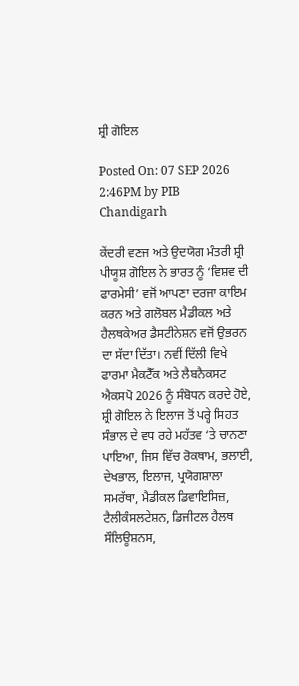ਸ਼੍ਰੀ ਗੋਇਲ

Posted On: 07 SEP 2026 2:46PM by PIB Chandigarh

ਕੇਂਦਰੀ ਵਣਜ ਅਤੇ ਉਦਯੋਗ ਮੰਤਰੀ ਸ਼੍ਰੀ ਪੀਯੂਸ਼ ਗੋਇਲ ਨੇ ਭਾਰਤ ਨੂੰ ‘ਵਿਸ਼ਵ ਦੀ ਫਾਰਮੇਸੀ’ ਵਜੋਂ ਆਪਣਾ ਦਰਜਾ ਕਾਇਮ ਕਰਨ ਅਤੇ ਗਲੋਬਲ ਮੈਡੀਕਲ ਅਤੇ ਹੈਲਥਕੇਅਰ ਡੈਸਟੀਨੇਸ਼ਨ ਵਜੋਂ ਉਭਰਨ ਦਾ ਸੱਦਾ ਦਿੱਤਾ। ਨਵੀਂ ਦਿੱਲੀ ਵਿਖੇ ਫਾਰਮਾ ਮੈਕਟੈੱਕ ਅਤੇ ਲੈਬਨੈਕਸਟ ਐਕਸਪੋ 2026 ਨੂੰ ਸੰਬੋਧਨ ਕਰਦੇ ਹੋਏ, ਸ਼੍ਰੀ ਗੋਇਲ ਨੇ ਇਲਾਜ ਤੋਂ ਪਰ੍ਹੇ ਸਿਹਤ ਸੰਭਾਲ ਦੇ ਵਧ ਰਹੇ ਮਹੱਤਵ ‘ਤੇ ਚਾਨਣਾ ਪਾਇਆ, ਜਿਸ ਵਿੱਚ ਰੋਕਥਾਮ, ਭਲਾਈ, ਦੇਖਭਾਲ, ਇਲਾਜ, ਪ੍ਰਯੋਗਸ਼ਾਲਾ ਸਮਰੱਥਾ, ਮੈਡੀਕਲ ਡਿਵਾਇਸਿਜ਼, ਟੈਲੀਕੰਸਲਟੇਸ਼ਨ, ਡਿਜੀਟਲ ਹੈਲਥ ਸੌਲਿਊਸ਼ਨਸ,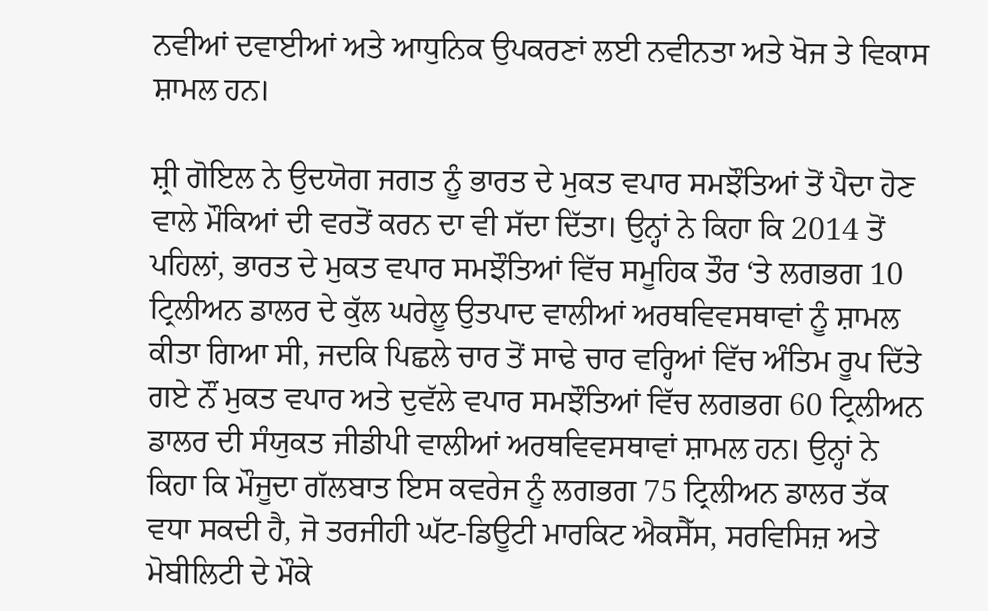ਨਵੀਆਂ ਦਵਾਈਆਂ ਅਤੇ ਆਧੁਨਿਕ ਉਪਕਰਣਾਂ ਲਈ ਨਵੀਨਤਾ ਅਤੇ ਖੋਜ ਤੇ ਵਿਕਾਸ ਸ਼ਾਮਲ ਹਨ।

ਸ਼੍ਰੀ ਗੋਇਲ ਨੇ ਉਦਯੋਗ ਜਗਤ ਨੂੰ ਭਾਰਤ ਦੇ ਮੁਕਤ ਵਪਾਰ ਸਮਝੌਤਿਆਂ ਤੋਂ ਪੈਦਾ ਹੋਣ ਵਾਲੇ ਮੌਕਿਆਂ ਦੀ ਵਰਤੋਂ ਕਰਨ ਦਾ ਵੀ ਸੱਦਾ ਦਿੱਤਾ। ਉਨ੍ਹਾਂ ਨੇ ਕਿਹਾ ਕਿ 2014 ਤੋਂ ਪਹਿਲਾਂ, ਭਾਰਤ ਦੇ ਮੁਕਤ ਵਪਾਰ ਸਮਝੌਤਿਆਂ ਵਿੱਚ ਸਮੂਹਿਕ ਤੌਰ ‘ਤੇ ਲਗਭਗ 10 ਟ੍ਰਿਲੀਅਨ ਡਾਲਰ ਦੇ ਕੁੱਲ ਘਰੇਲੂ ਉਤਪਾਦ ਵਾਲੀਆਂ ਅਰਥਵਿਵਸਥਾਵਾਂ ਨੂੰ ਸ਼ਾਮਲ ਕੀਤਾ ਗਿਆ ਸੀ, ਜਦਕਿ ਪਿਛਲੇ ਚਾਰ ਤੋਂ ਸਾਢੇ ਚਾਰ ਵਰ੍ਹਿਆਂ ਵਿੱਚ ਅੰਤਿਮ ਰੂਪ ਦਿੱਤੇ ਗਏ ਨੌਂ ਮੁਕਤ ਵਪਾਰ ਅਤੇ ਦੁਵੱਲੇ ਵਪਾਰ ਸਮਝੌਤਿਆਂ ਵਿੱਚ ਲਗਭਗ 60 ਟ੍ਰਿਲੀਅਨ ਡਾਲਰ ਦੀ ਸੰਯੁਕਤ ਜੀਡੀਪੀ ਵਾਲੀਆਂ ਅਰਥਵਿਵਸਥਾਵਾਂ ਸ਼ਾਮਲ ਹਨ। ਉਨ੍ਹਾਂ ਨੇ ਕਿਹਾ ਕਿ ਮੌਜੂਦਾ ਗੱਲਬਾਤ ਇਸ ਕਵਰੇਜ ਨੂੰ ਲਗਭਗ 75 ਟ੍ਰਿਲੀਅਨ ਡਾਲਰ ਤੱਕ ਵਧਾ ਸਕਦੀ ਹੈ, ਜੋ ਤਰਜੀਹੀ ਘੱਟ-ਡਿਊਟੀ ਮਾਰਕਿਟ ਐਕਸੈੱਸ, ਸਰਵਿਸਿਜ਼ ਅਤੇ ਮੋਬੀਲਿਟੀ ਦੇ ਮੌਕੇ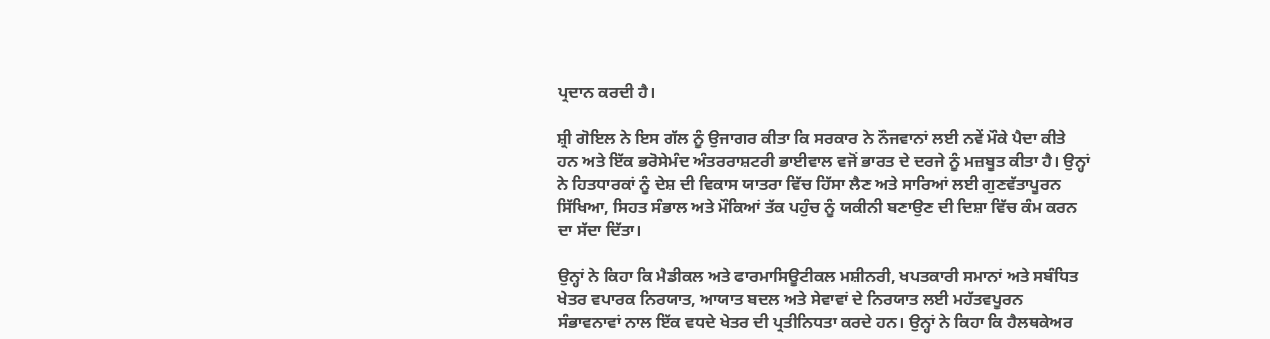ਪ੍ਰਦਾਨ ਕਰਦੀ ਹੈ।

ਸ਼੍ਰੀ ਗੋਇਲ ਨੇ ਇਸ ਗੱਲ ਨੂੰ ਉਜਾਗਰ ਕੀਤਾ ਕਿ ਸਰਕਾਰ ਨੇ ਨੌਜਵਾਨਾਂ ਲਈ ਨਵੇਂ ਮੌਕੇ ਪੈਦਾ ਕੀਤੇ ਹਨ ਅਤੇ ਇੱਕ ਭਰੋਸੇਮੰਦ ਅੰਤਰਰਾਸ਼ਟਰੀ ਭਾਈਵਾਲ ਵਜੋਂ ਭਾਰਤ ਦੇ ਦਰਜੇ ਨੂੰ ਮਜ਼ਬੂਤ ਕੀਤਾ ਹੈ। ਉਨ੍ਹਾਂ ਨੇ ਹਿਤਧਾਰਕਾਂ ਨੂੰ ਦੇਸ਼ ਦੀ ਵਿਕਾਸ ਯਾਤਰਾ ਵਿੱਚ ਹਿੱਸਾ ਲੈਣ ਅਤੇ ਸਾਰਿਆਂ ਲਈ ਗੁਣਵੱਤਾਪੂਰਨ ਸਿੱਖਿਆ, ਸਿਹਤ ਸੰਭਾਲ ਅਤੇ ਮੌਕਿਆਂ ਤੱਕ ਪਹੁੰਚ ਨੂੰ ਯਕੀਨੀ ਬਣਾਉਣ ਦੀ ਦਿਸ਼ਾ ਵਿੱਚ ਕੰਮ ਕਰਨ ਦਾ ਸੱਦਾ ਦਿੱਤਾ।

ਉਨ੍ਹਾਂ ਨੇ ਕਿਹਾ ਕਿ ਮੈਡੀਕਲ ਅਤੇ ਫਾਰਮਾਸਿਊਟੀਕਲ ਮਸ਼ੀਨਰੀ, ਖਪਤਕਾਰੀ ਸਮਾਨਾਂ ਅਤੇ ਸਬੰਧਿਤ ਖੇਤਰ ਵਪਾਰਕ ਨਿਰਯਾਤ, ਆਯਾਤ ਬਦਲ ਅਤੇ ਸੇਵਾਵਾਂ ਦੇ ਨਿਰਯਾਤ ਲਈ ਮਹੱਤਵਪੂਰਨ ਸੰਭਾਵਨਾਵਾਂ ਨਾਲ ਇੱਕ ਵਧਦੇ ਖੇਤਰ ਦੀ ਪ੍ਰਤੀਨਿਧਤਾ ਕਰਦੇ ਹਨ। ਉਨ੍ਹਾਂ ਨੇ ਕਿਹਾ ਕਿ ਹੈਲਥਕੇਅਰ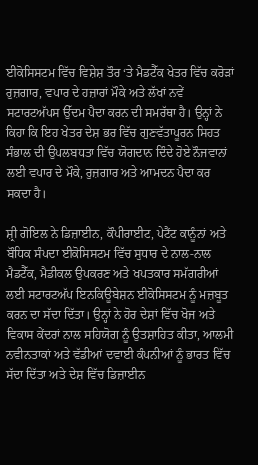ਈਕੋਸਿਸਟਮ ਵਿੱਚ ਵਿਸ਼ੇਸ਼ ਤੌਰ ‘ਤੇ ਮੈਡਟੈੱਕ ਖੇਤਰ ਵਿੱਚ ਕਰੋੜਾਂ ਰੁਜ਼ਗਾਰ, ਵਪਾਰ ਦੇ ਹਜ਼ਾਰਾਂ ਮੌਕੇ ਅਤੇ ਲੱਖਾਂ ਨਵੇਂ ਸਟਾਰਟਅੱਪਸ ਉੱਦਮ ਪੈਦਾ ਕਰਨ ਦੀ ਸਮਰੱਥਾ ਹੈ। ਉਨ੍ਹਾਂ ਨੇ ਕਿਹਾ ਕਿ ਇਹ ਖੇਤਰ ਦੇਸ਼ ਭਰ ਵਿੱਚ ਗੁਣਵੱਤਾਪੂਰਨ ਸਿਹਤ ਸੰਭਾਲ ਦੀ ਉਪਲਬਧਤਾ ਵਿੱਚ ਯੋਗਦਾਨ ਦਿੰਦੇ ਹੋਏ ਨੌਜਵਾਨਾਂ ਲਈ ਵਪਾਰ ਦੇ ਮੌਕੇ, ਰੁਜ਼ਗਾਰ ਅਤੇ ਆਮਦਨ ਪੈਦਾ ਕਰ ਸਕਦਾ ਹੈ।

ਸ਼੍ਰੀ ਗੋਇਲ ਨੇ ਡਿਜ਼ਾਈਨ, ਕੌਪੀਰਾਈਟ, ਪੇਟੈਂਟ ਕਾਨੂੰਨਾਂ ਅਤੇ ਬੌਧਿਕ ਸੰਪਦਾ ਈਕੋਸਿਸਟਮ ਵਿੱਚ ਸੁਧਾਰ ਦੇ ਨਾਲ-ਨਾਲ ਮੈਡਟੈੱਕ, ਮੈਡੀਕਲ ਉਪਕਰਣ ਅਤੇ ਖਪਤਕਾਰ ਸਮੱਗਰੀਆਂ ਲਈ ਸਟਾਰਟਅੱਪ ਇਨਕਿਊਬੇਸ਼ਨ ਈਕੋਸਿਸਟਮ ਨੂੰ ਮਜ਼ਬੂਤ ਕਰਨ ਦਾ ਸੱਦਾ ਦਿੱਤਾ। ਉਨ੍ਹਾਂ ਨੇ ਹੋਰ ਦੇਸ਼ਾਂ ਵਿੱਚ ਖੋਜ ਅਤੇ ਵਿਕਾਸ ਕੇਂਦਰਾਂ ਨਾਲ ਸਹਿਯੋਗ ਨੂੰ ਉਤਸ਼ਾਹਿਤ ਕੀਤਾ, ਆਲਮੀ ਨਵੀਨਤਾਕਾਂ ਅਤੇ ਵੱਡੀਆਂ ਦਵਾਈ ਕੰਪਨੀਆਂ ਨੂੰ ਭਾਰਤ ਵਿੱਚ ਸੱਦਾ ਦਿੱਤਾ ਅਤੇ ਦੇਸ਼ ਵਿੱਚ ਡਿਜ਼ਾਈਨ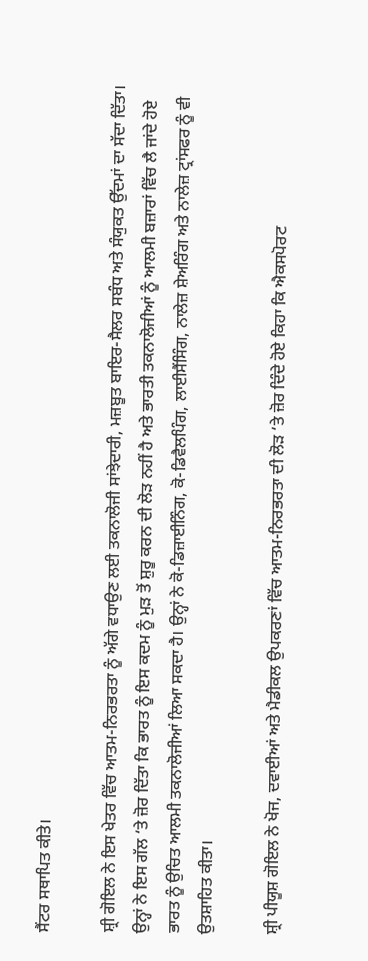ਸੈਂਟਰ ਸਥਾਪਿਤ ਕੀਤੇ।

ਸ਼੍ਰੀ ਗੋਇਲ ਨੇ ਇਸ ਖੇਤਰ ਵਿੱਚ ਆਤਮ-ਨਿਰਭਰਤਾ ਨੂੰ ਅੱਗੇ ਵਧਾਉਣ ਲਈ ਤਕਨਾਲੋਜੀ ਸਾਂਝੇਦਾਰੀ, ਮਜ਼ਬੂਤ ਬਾਇਰ-ਸੈਲਰ ਸਬੰਧ ਅਤੇ ਸੰਯੁਕਤ ਉੱਦਮਾਂ ਦਾ ਸੱਦਾ ਦਿੱਤਾ। ਉਨ੍ਹਾਂ ਨੇ ਇਸ ਗੱਲ ‘ਤੇ ਜ਼ੋਰ ਦਿੱਤਾ ਕਿ ਭਾਰਤ ਨੂੰ ਇਸ ਕਦਮ ਨੂੰ ਮੁੜ ਤੋਂ ਸ਼ੁਰੂ ਕਰਨ ਦੀ ਲੋੜ ਨਹੀਂ ਹੈ ਅਤੇ ਭਾਰਤੀ ਤਕਨਾਲੋਜੀਆਂ ਨੂੰ ਆਲਮੀ ਬਜ਼ਾਰਾਂ ਵਿੱਚ ਲੈ ਜਾਂਦੇ ਹੋਏ ਭਾਰਤ ਨੂੰ ਉਚਿਤ ਆਲਮੀ ਤਕਨਾਲੋਜੀਆਂ ਲਿਆ ਸਕਦਾ ਹੈ। ਉਨ੍ਹਾਂ ਨੇ ਕੋ-ਡਿਜ਼ਾਈਨਿੰਗ, ਕੋ-ਡਿਵੈਲਪਿੰਗ, ਲਾਈਸੈਂਸਿੰਗ, ਨਾਲੇਜ਼ ਸ਼ੇਅਰਿੰਗ ਅਤੇ ਨਾਲੇਜ਼ ਟ੍ਰਾਂਸਫਰ ਨੂੰ ਵੀ ਉਤਸ਼ਾਹਿਤ ਕੀਤਾ।

ਸ਼੍ਰੀ ਪੀਯੂਸ਼ ਗੋਇਲ ਨੇ ਖੋਜ, ਦਵਾਈਆਂ ਅਤੇ ਮੈਡੀਕਲ ਉਪਕਰਣਾਂ ਵਿੱਚ ਆਤਮ-ਨਿਰਭਰਤਾ ਦੀ ਲੋੜ ‘ਤੇ ਜ਼ੋਰ ਦਿੰਦੇ ਹੋਏ ਕਿਹਾ ਕਿ ਐਕਸਪੋਰਟ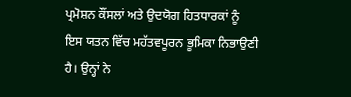ਪ੍ਰਮੋਸ਼ਨ ਕੌਂਸਲਾਂ ਅਤੇ ਉਦਯੋਗ ਹਿਤਧਾਰਕਾਂ ਨੂੰ ਇਸ ਯਤਨ ਵਿੱਚ ਮਹੱਤਵਪੂਰਨ ਭੂਮਿਕਾ ਨਿਭਾਉਣੀ ਹੈ। ਉਨ੍ਹਾਂ ਨੇ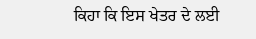ਕਿਹਾ ਕਿ ਇਸ ਖੇਤਰ ਦੇ ਲਈ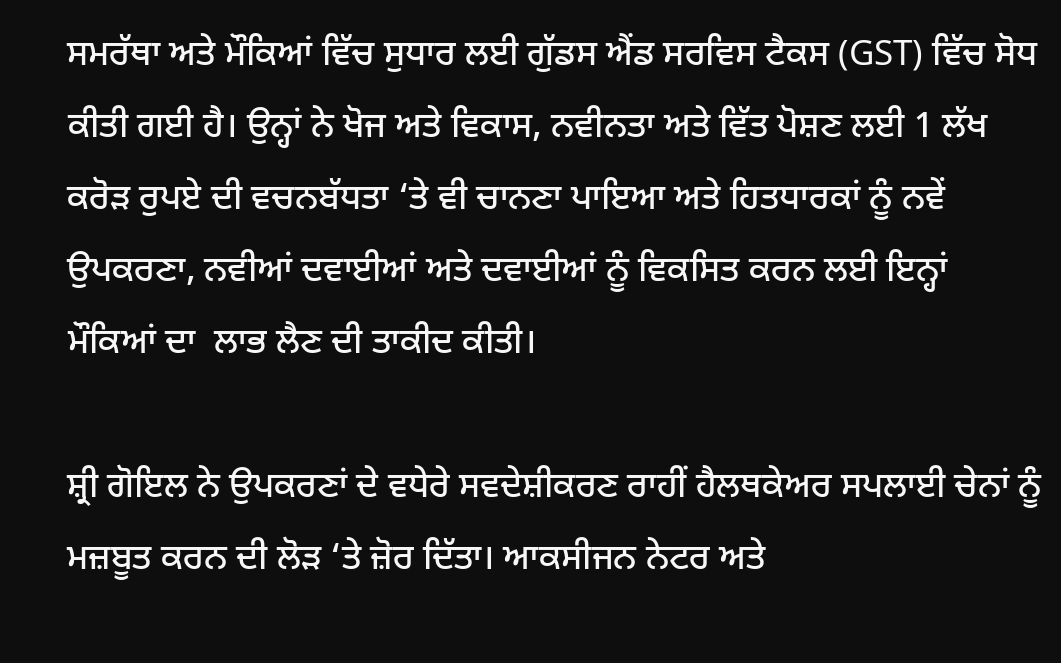ਸਮਰੱਥਾ ਅਤੇ ਮੌਕਿਆਂ ਵਿੱਚ ਸੁਧਾਰ ਲਈ ਗੁੱਡਸ ਐਂਡ ਸਰਵਿਸ ਟੈਕਸ (GST) ਵਿੱਚ ਸੋਧ ਕੀਤੀ ਗਈ ਹੈ। ਉਨ੍ਹਾਂ ਨੇ ਖੋਜ ਅਤੇ ਵਿਕਾਸ, ਨਵੀਨਤਾ ਅਤੇ ਵਿੱਤ ਪੋਸ਼ਣ ਲਈ 1 ਲੱਖ ਕਰੋੜ ਰੁਪਏ ਦੀ ਵਚਨਬੱਧਤਾ ‘ਤੇ ਵੀ ਚਾਨਣਾ ਪਾਇਆ ਅਤੇ ਹਿਤਧਾਰਕਾਂ ਨੂੰ ਨਵੇਂ ਉਪਕਰਣਾ, ਨਵੀਆਂ ਦਵਾਈਆਂ ਅਤੇ ਦਵਾਈਆਂ ਨੂੰ ਵਿਕਸਿਤ ਕਰਨ ਲਈ ਇਨ੍ਹਾਂ ਮੌਕਿਆਂ ਦਾ  ਲਾਭ ਲੈਣ ਦੀ ਤਾਕੀਦ ਕੀਤੀ।

ਸ਼੍ਰੀ ਗੋਇਲ ਨੇ ਉਪਕਰਣਾਂ ਦੇ ਵਧੇਰੇ ਸਵਦੇਸ਼ੀਕਰਣ ਰਾਹੀਂ ਹੈਲਥਕੇਅਰ ਸਪਲਾਈ ਚੇਨਾਂ ਨੂੰ ਮਜ਼ਬੂਤ ਕਰਨ ਦੀ ਲੋੜ ‘ਤੇ ਜ਼ੋਰ ਦਿੱਤਾ। ਆਕਸੀਜਨ ਨੇਟਰ ਅਤੇ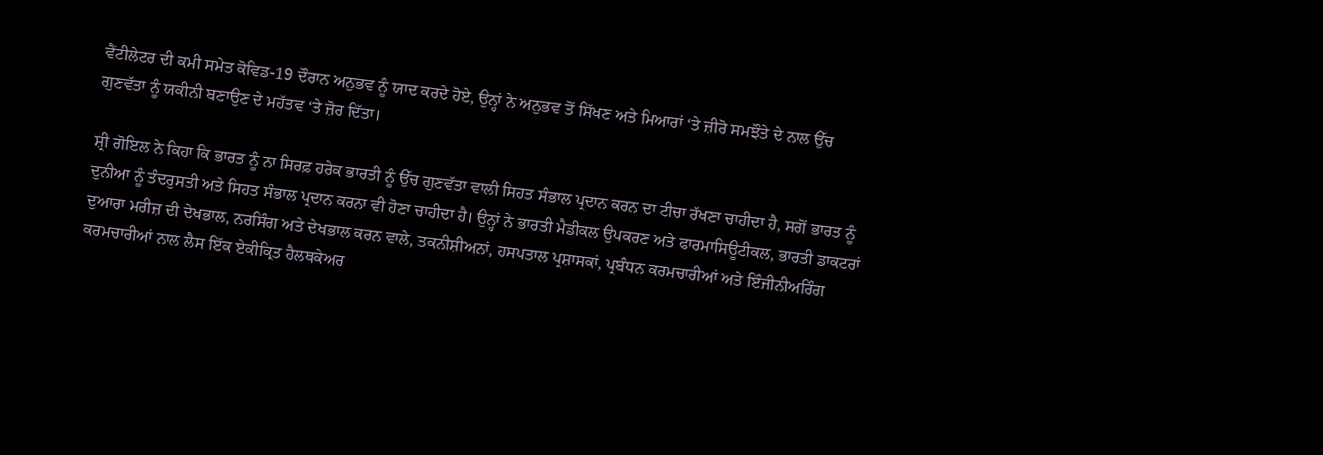ਵੈਂਟੀਲੇਟਰ ਦੀ ਕਮੀ ਸਮੇਤ ਕੋਵਿਡ-19 ਦੌਰਾਨ ਅਨੁਭਵ ਨੂੰ ਯਾਦ ਕਰਦੇ ਹੋਏ, ਉਨ੍ਹਾਂ ਨੇ ਅਨੁਭਵ ਤੋਂ ਸਿੱਖਣ ਅਤੇ ਮਿਆਰਾਂ ‘ਤੇ ਜ਼ੀਰੋ ਸਮਝੌਤੇ ਦੇ ਨਾਲ ਉੱਚ ਗੁਣਵੱਤਾ ਨੂੰ ਯਕੀਨੀ ਬਣਾਉਣ ਦੇ ਮਹੱਤਵ ‘ਤੇ ਜ਼ੋਰ ਦਿੱਤਾ।

ਸ਼੍ਰੀ ਗੋਇਲ ਨੇ ਕਿਹਾ ਕਿ ਭਾਰਤ ਨੂੰ ਨਾ ਸਿਰਫ਼ ਹਰੇਕ ਭਾਰਤੀ ਨੂੰ ਉੱਚ ਗੁਣਵੱਤਾ ਵਾਲੀ ਸਿਹਤ ਸੰਭਾਲ ਪ੍ਰਦਾਨ ਕਰਨ ਦਾ ਟੀਚਾ ਰੱਖਣਾ ਚਾਹੀਦਾ ਹੈ, ਸਗੋਂ ਭਾਰਤ ਨੂੰ ਦੁਨੀਆ ਨੂੰ ਤੰਦਰੁਸਤੀ ਅਤੇ ਸਿਹਤ ਸੰਭਾਲ ਪ੍ਰਦਾਨ ਕਰਨਾ ਵੀ ਹੋਣਾ ਚਾਹੀਦਾ ਹੈ। ਉਨ੍ਹਾਂ ਨੇ ਭਾਰਤੀ ਮੈਡੀਕਲ ਉਪਕਰਣ ਅਤੇ ਫਾਰਮਾਸਿਊਟੀਕਲ, ਭਾਰਤੀ ਡਾਕਟਰਾਂ ਦੁਆਰਾ ਮਰੀਜ਼ ਦੀ ਦੇਖਭਾਲ, ਨਰਸਿੰਗ ਅਤੇ ਦੇਖਭਾਲ ਕਰਨ ਵਾਲੇ, ਤਕਨੀਸ਼ੀਅਨਾਂ, ਹਸਪਤਾਲ ਪ੍ਰਸ਼ਾਸਕਾਂ, ਪ੍ਰਬੰਧਨ ਕਰਮਚਾਰੀਆਂ ਅਤੇ ਇੰਜੀਨੀਅਰਿੰਗ ਕਰਮਚਾਰੀਆਂ ਨਾਲ ਲੈਸ ਇੱਕ ਏਕੀਕ੍ਰਿਤ ਹੈਲਥਕੇਅਰ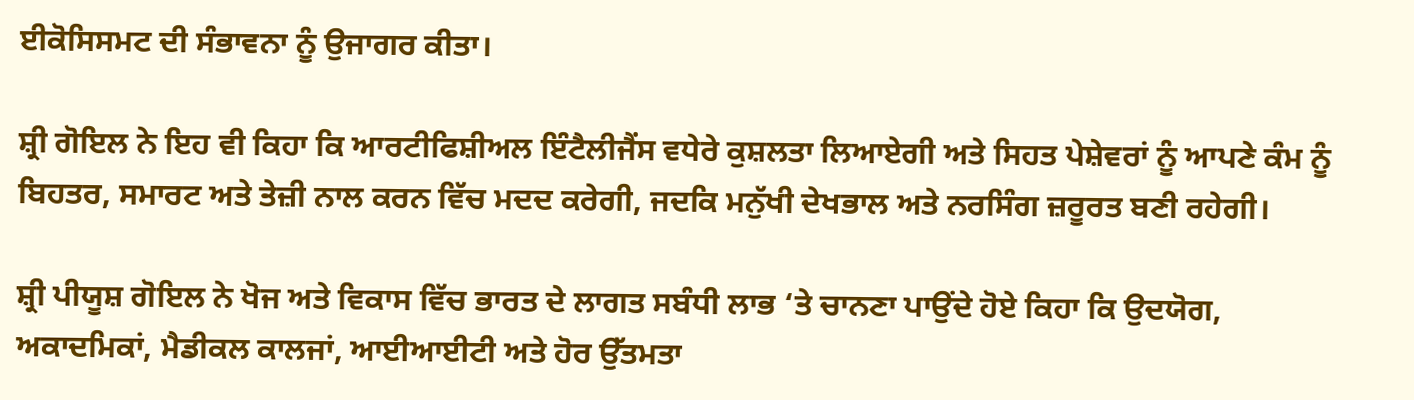ਈਕੋਸਿਸਮਟ ਦੀ ਸੰਭਾਵਨਾ ਨੂੰ ਉਜਾਗਰ ਕੀਤਾ।

ਸ਼੍ਰੀ ਗੋਇਲ ਨੇ ਇਹ ਵੀ ਕਿਹਾ ਕਿ ਆਰਟੀਫਿਸ਼ੀਅਲ ਇੰਟੈਲੀਜੈਂਸ ਵਧੇਰੇ ਕੁਸ਼ਲਤਾ ਲਿਆਏਗੀ ਅਤੇ ਸਿਹਤ ਪੇਸ਼ੇਵਰਾਂ ਨੂੰ ਆਪਣੇ ਕੰਮ ਨੂੰ ਬਿਹਤਰ, ਸਮਾਰਟ ਅਤੇ ਤੇਜ਼ੀ ਨਾਲ ਕਰਨ ਵਿੱਚ ਮਦਦ ਕਰੇਗੀ, ਜਦਕਿ ਮਨੁੱਖੀ ਦੇਖਭਾਲ ਅਤੇ ਨਰਸਿੰਗ ਜ਼ਰੂਰਤ ਬਣੀ ਰਹੇਗੀ।

ਸ਼੍ਰੀ ਪੀਯੂਸ਼ ਗੋਇਲ ਨੇ ਖੋਜ ਅਤੇ ਵਿਕਾਸ ਵਿੱਚ ਭਾਰਤ ਦੇ ਲਾਗਤ ਸਬੰਧੀ ਲਾਭ ‘ਤੇ ਚਾਨਣਾ ਪਾਉਂਦੇ ਹੋਏ ਕਿਹਾ ਕਿ ਉਦਯੋਗ, ਅਕਾਦਮਿਕਾਂ, ਮੈਡੀਕਲ ਕਾਲਜਾਂ, ਆਈਆਈਟੀ ਅਤੇ ਹੋਰ ਉੱਤਮਤਾ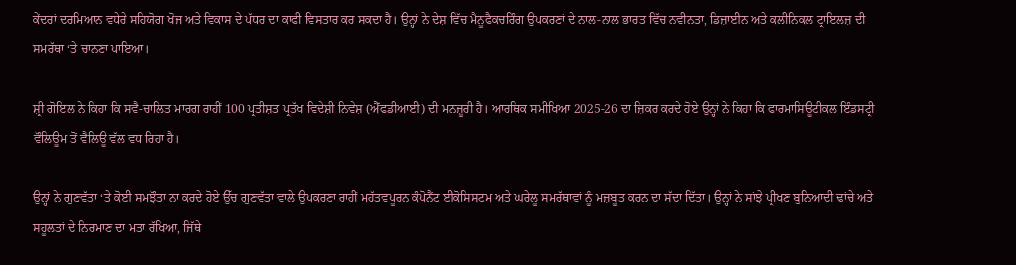ਕੇਂਦਰਾਂ ਦਰਮਿਆਨ ਵਧੇਰੇ ਸਹਿਯੋਗ ਖੋਜ ਅਤੇ ਵਿਕਾਸ ਦੇ ਪੱਧਰ ਦਾ ਕਾਫੀ ਵਿਸਤਾਰ ਕਰ ਸਕਦਾ ਹੈ। ਉਨ੍ਹਾਂ ਨੇ ਦੇਸ਼ ਵਿੱਚ ਮੈਨੂਫੈਕਚਰਿੰਗ ਉਪਕਰਣਾਂ ਦੇ ਨਾਲ-ਨਾਲ ਭਾਰਤ ਵਿੱਚ ਨਵੀਨਤਾ, ਡਿਜ਼ਾਈਨ ਅਤੇ ਕਲੀਨਿਕਲ ਟ੍ਰਾਇਲਜ਼ ਦੀ ਸਮਰੱਥਾ ‘ਤੇ ਚਾਨਣਾ ਪਾਇਆ।

ਸ਼੍ਰੀ ਗੋਇਲ ਨੇ ਕਿਹਾ ਕਿ ਸਵੈ-ਚਾਲਿਤ ਮਾਰਗ ਰਾਹੀਂ 100 ਪ੍ਰਤੀਸ਼ਤ ਪ੍ਰਤੱਖ ਵਿਦੇਸ਼ੀ ਨਿਵੇਸ਼ (ਐੱਫਡੀਆਈ) ਦੀ ਮਨਜ਼ੂਰੀ ਹੈ। ਆਰਥਿਕ ਸਮੀਖਿਆ 2025-26 ਦਾ ਜ਼ਿਕਰ ਕਰਦੇ ਹੋਏ ਉਨ੍ਹਾਂ ਨੇ ਕਿਹਾ ਕਿ ਫਾਰਮਾਸਿਊਟੀਕਲ ਇੰਡਸਟ੍ਰੀ ਵੌਲਿਊਮ ਤੋਂ ਵੈਲਿਊ ਵੱਲ ਵਧ ਰਿਹਾ ਹੈ।

ਉਨ੍ਹਾਂ ਨੇ ਗੁਣਵੱਤਾ ‘ਤੇ ਕੋਈ ਸਮਝੌਤਾ ਨਾ ਕਰਦੇ ਹੋਏ ਉੱਚ ਗੁਣਵੱਤਾ ਵਾਲੇ ਉਪਕਰਣਾ ਰਾਹੀਂ ਮਹੱਤਵਪੂਰਨ ਕੰਪੋਨੈਂਟ ਈਕੋਸਿਸਟਮ ਅਤੇ ਘਰੇਲੂ ਸਮਰੱਥਾਵਾਂ ਨੂੰ ਮਜ਼ਬੂਤ ਕਰਨ ਦਾ ਸੱਦਾ ਦਿੱਤਾ। ਉਨ੍ਹਾਂ ਨੇ ਸਾਂਝੇ ਪ੍ਰੀਖਣ ਬੁਨਿਆਦੀ ਢਾਂਚੇ ਅਤੇ ਸਹੂਲਤਾਂ ਦੇ ਨਿਰਮਾਣ ਦਾ ਮਤਾ ਰੱਖਿਆ, ਜਿੱਥੇ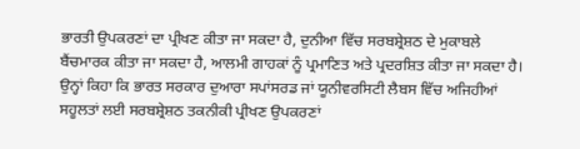ਭਾਰਤੀ ਉਪਕਰਣਾਂ ਦਾ ਪ੍ਰੀਖਣ ਕੀਤਾ ਜਾ ਸਕਦਾ ਹੈ, ਦੁਨੀਆ ਵਿੱਚ ਸਰਬਸ਼੍ਰੇਸ਼ਠ ਦੇ ਮੁਕਾਬਲੇ ਬੈਂਚਮਾਰਕ ਕੀਤਾ ਜਾ ਸਕਦਾ ਹੈ, ਆਲਮੀ ਗਾਹਕਾਂ ਨੂੰ ਪ੍ਰਮਾਣਿਤ ਅਤੇ ਪ੍ਰਦਰਸ਼ਿਤ ਕੀਤਾ ਜਾ ਸਕਦਾ ਹੈ। ਉਨ੍ਹਾਂ ਕਿਹਾ ਕਿ ਭਾਰਤ ਸਰਕਾਰ ਦੁਆਰਾ ਸਪਾਂਸਰਡ ਜਾਂ ਯੂਨੀਵਰਸਿਟੀ ਲੈਬਸ ਵਿੱਚ ਅਜਿਹੀਆਂ ਸਹੂਲਤਾਂ ਲਈ ਸਰਬਸ਼੍ਰੇਸ਼ਠ ਤਕਨੀਕੀ ਪ੍ਰੀਖਣ ਉਪਕਰਣਾਂ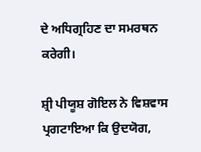ਦੇ ਅਧਿਗ੍ਰਹਿਣ ਦਾ ਸਮਰਥਨ ਕਰੇਗੀ।

ਸ਼੍ਰੀ ਪੀਯੂਸ਼ ਗੋਇਲ ਨੇ ਵਿਸ਼ਵਾਸ ਪ੍ਰਗਟਾਇਆ ਕਿ ਉਦਯੋਗ,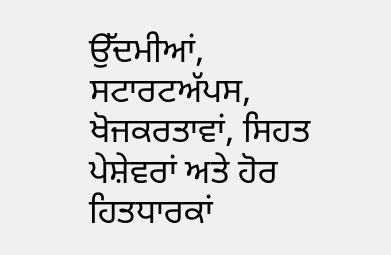ਉੱਦਮੀਆਂ, ਸਟਾਰਟਅੱਪਸ, ਖੋਜਕਰਤਾਵਾਂ, ਸਿਹਤ ਪੇਸ਼ੇਵਰਾਂ ਅਤੇ ਹੋਰ ਹਿਤਧਾਰਕਾਂ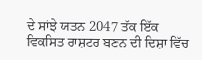ਦੇ ਸਾਂਝੇ ਯਤਨ 2047 ਤੱਕ ਇੱਕ ਵਿਕਸਿਤ ਰਾਸ਼ਟਰ ਬਣਨ ਦੀ ਦਿਸ਼ਾ ਵਿੱਚ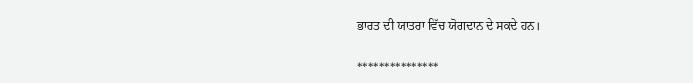ਭਾਰਤ ਦੀ ਯਾਤਰਾ ਵਿੱਚ ਯੋਗਦਾਨ ਦੇ ਸਕਦੇ ਹਨ।

***************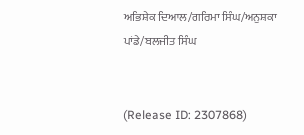ਅਭਿਸ਼ੇਕ ਦਿਆਲ/ਗਰਿਮਾ ਸਿੰਘ/ਅਨੁਸ਼ਕਾ ਪਾਂਡੇ/ਬਲਜੀਤ ਸਿੰਘ


(Release ID: 2307868)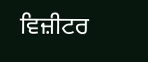ਵਿਜ਼ੀਟਰ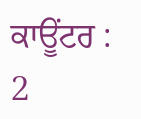ਕਾਊਂਟਰ : 2